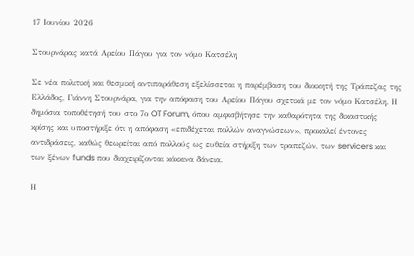17 Ιουνίου 2026

Στουρνάρας κατά Αρείου Πάγου για τον νόμο Κατσέλη

Σε νέα πολιτική και θεσμική αντιπαράθεση εξελίσσεται η παρέμβαση του διοικητή της Τράπεζας της Ελλάδος, Γιάννη Στουρνάρα, για την απόφαση του Αρείου Πάγου σχετικά με τον νόμο Κατσέλη. Η δημόσια τοποθέτησή του στο 7ο OT Forum, όπου αμφισβήτησε την καθαρότητα της δικαστικής κρίσης και υποστήριξε ότι η απόφαση «επιδέχεται πολλών αναγνώσεων», προκαλεί έντονες αντιδράσεις, καθώς θεωρείται από πολλούς ως ευθεία στήριξη των τραπεζών, των servicers και των ξένων funds που διαχειρίζονται κόκκινα δάνεια.

Η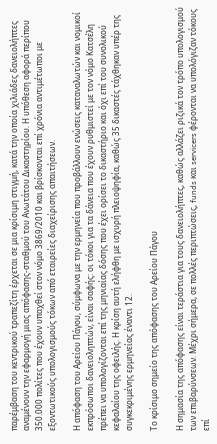παρέμβαση του κεντρικού τραπεζίτη έρχεται σε μια κρίσιμη στιγμή, κατά την οποία χιλιάδες δανειολήπτες αναμένουν την εφαρμογή μιας απόφασης-σταθμού του Ανωτάτου Δικαστηρίου. Η υπόθεση αφορά περίπου 350.000 πολίτες που έχουν υπαχθεί στον νόμο 3869/2010 και βρίσκονται επί χρόνια αντιμέτωποι με εξοντωτικούς υπολογισμούς τόκων από εταιρείες διαχείρισης απαιτήσεων.

Η απόφαση του Αρείου Πάγου, σύμφωνα με την ερμηνεία που προβάλλουν ενώσεις καταναλωτών και νομικοί εκπρόσωποι δανειοληπτών, είναι σαφής: οι τόκοι για τα δάνεια που έχουν ρυθμιστεί με τον νόμο Κατσέλη πρέπει να υπολογίζονται επί της μηνιαίας δόσης που έχει ορίσει το δικαστήριο και όχι επί του συνολικού κεφαλαίου της οφειλής. Η κρίση αυτή ελήφθη με ισχυρή πλειοψηφία, καθώς 35 δικαστές τάχθηκαν υπέρ της συγκεκριμένης ερμηνείας έναντι 12.

Το κρίσιμο σημείο της απόφασης του Αρείου Πάγου

Η σημασία της απόφασης είναι τεράστια για τους δανειολήπτες, καθώς αλλάζει ριζικά τον τρόπο υπολογισμού των επιβαρύνσεων. Μέχρι σήμερα, σε πολλές περιπτώσεις, funds και servicers φέρονται να υπολόγιζαν τόκους επί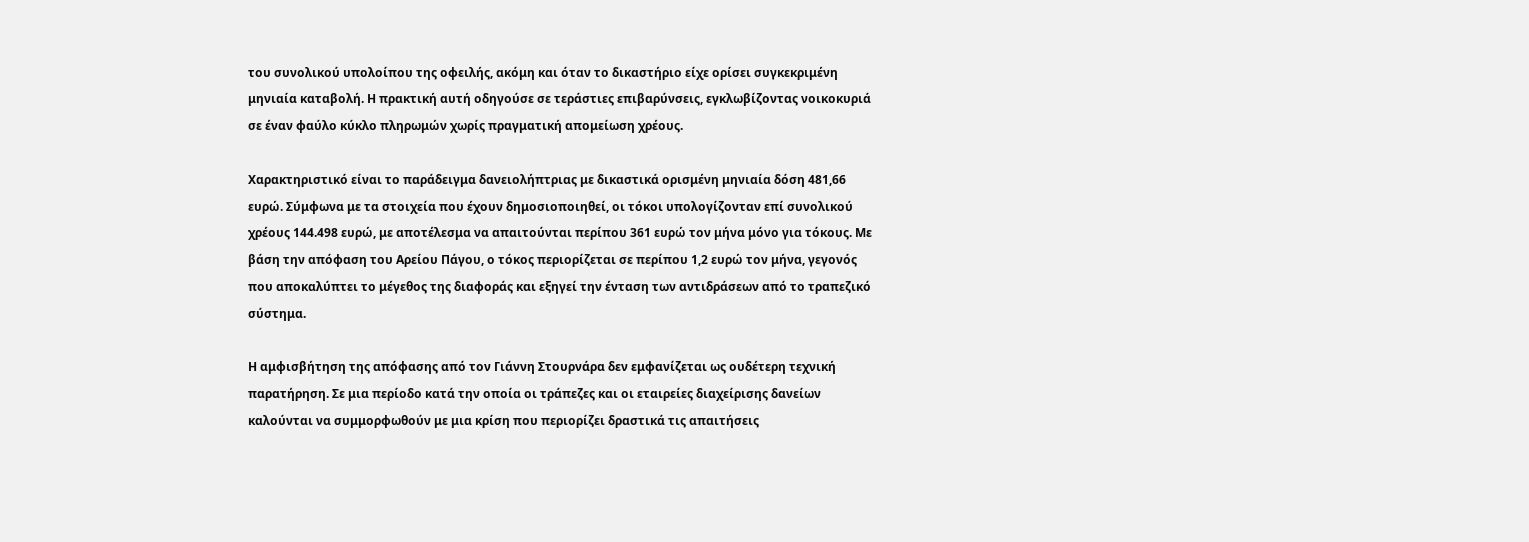του συνολικού υπολοίπου της οφειλής, ακόμη και όταν το δικαστήριο είχε ορίσει συγκεκριμένη μηνιαία καταβολή. Η πρακτική αυτή οδηγούσε σε τεράστιες επιβαρύνσεις, εγκλωβίζοντας νοικοκυριά σε έναν φαύλο κύκλο πληρωμών χωρίς πραγματική απομείωση χρέους.

Χαρακτηριστικό είναι το παράδειγμα δανειολήπτριας με δικαστικά ορισμένη μηνιαία δόση 481,66 ευρώ. Σύμφωνα με τα στοιχεία που έχουν δημοσιοποιηθεί, οι τόκοι υπολογίζονταν επί συνολικού χρέους 144.498 ευρώ, με αποτέλεσμα να απαιτούνται περίπου 361 ευρώ τον μήνα μόνο για τόκους. Με βάση την απόφαση του Αρείου Πάγου, ο τόκος περιορίζεται σε περίπου 1,2 ευρώ τον μήνα, γεγονός που αποκαλύπτει το μέγεθος της διαφοράς και εξηγεί την ένταση των αντιδράσεων από το τραπεζικό σύστημα.

Η αμφισβήτηση της απόφασης από τον Γιάννη Στουρνάρα δεν εμφανίζεται ως ουδέτερη τεχνική παρατήρηση. Σε μια περίοδο κατά την οποία οι τράπεζες και οι εταιρείες διαχείρισης δανείων καλούνται να συμμορφωθούν με μια κρίση που περιορίζει δραστικά τις απαιτήσεις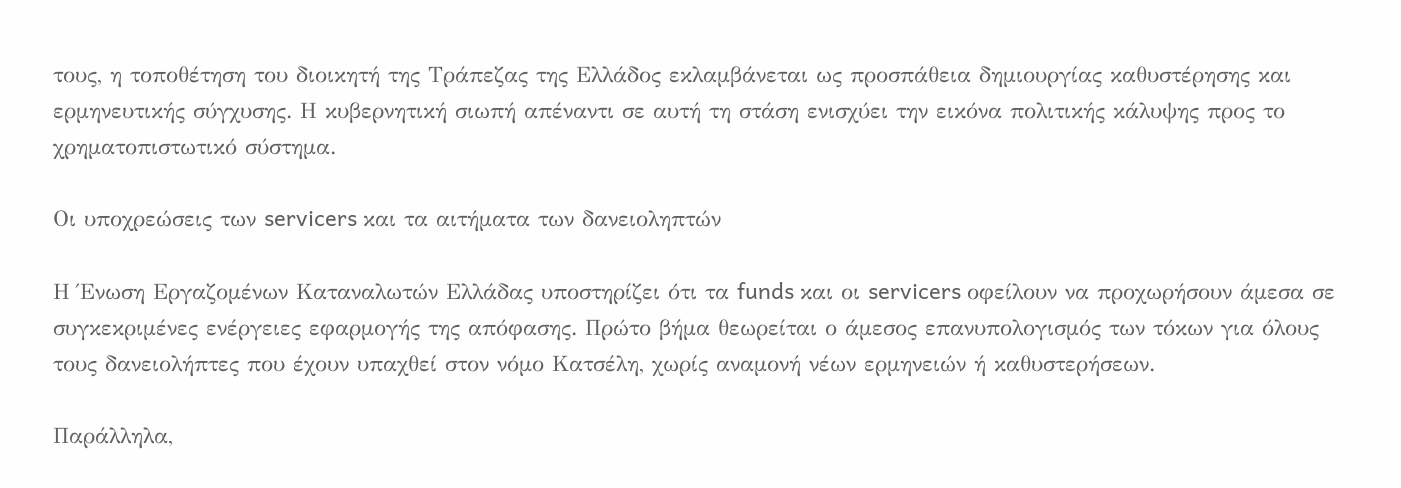τους, η τοποθέτηση του διοικητή της Τράπεζας της Ελλάδος εκλαμβάνεται ως προσπάθεια δημιουργίας καθυστέρησης και ερμηνευτικής σύγχυσης. Η κυβερνητική σιωπή απέναντι σε αυτή τη στάση ενισχύει την εικόνα πολιτικής κάλυψης προς το χρηματοπιστωτικό σύστημα.

Οι υποχρεώσεις των servicers και τα αιτήματα των δανειοληπτών

Η Ένωση Εργαζομένων Καταναλωτών Ελλάδας υποστηρίζει ότι τα funds και οι servicers οφείλουν να προχωρήσουν άμεσα σε συγκεκριμένες ενέργειες εφαρμογής της απόφασης. Πρώτο βήμα θεωρείται ο άμεσος επανυπολογισμός των τόκων για όλους τους δανειολήπτες που έχουν υπαχθεί στον νόμο Κατσέλη, χωρίς αναμονή νέων ερμηνειών ή καθυστερήσεων.

Παράλληλα,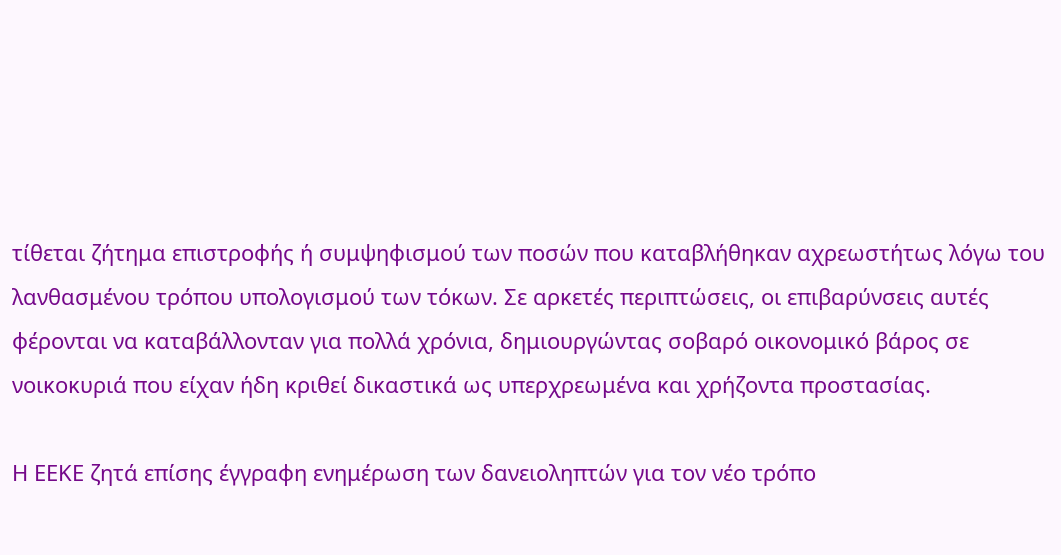τίθεται ζήτημα επιστροφής ή συμψηφισμού των ποσών που καταβλήθηκαν αχρεωστήτως λόγω του λανθασμένου τρόπου υπολογισμού των τόκων. Σε αρκετές περιπτώσεις, οι επιβαρύνσεις αυτές φέρονται να καταβάλλονταν για πολλά χρόνια, δημιουργώντας σοβαρό οικονομικό βάρος σε νοικοκυριά που είχαν ήδη κριθεί δικαστικά ως υπερχρεωμένα και χρήζοντα προστασίας.

Η ΕΕΚΕ ζητά επίσης έγγραφη ενημέρωση των δανειοληπτών για τον νέο τρόπο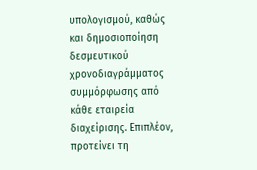υπολογισμού, καθώς και δημοσιοποίηση δεσμευτικού χρονοδιαγράμματος συμμόρφωσης από κάθε εταιρεία διαχείρισης. Επιπλέον, προτείνει τη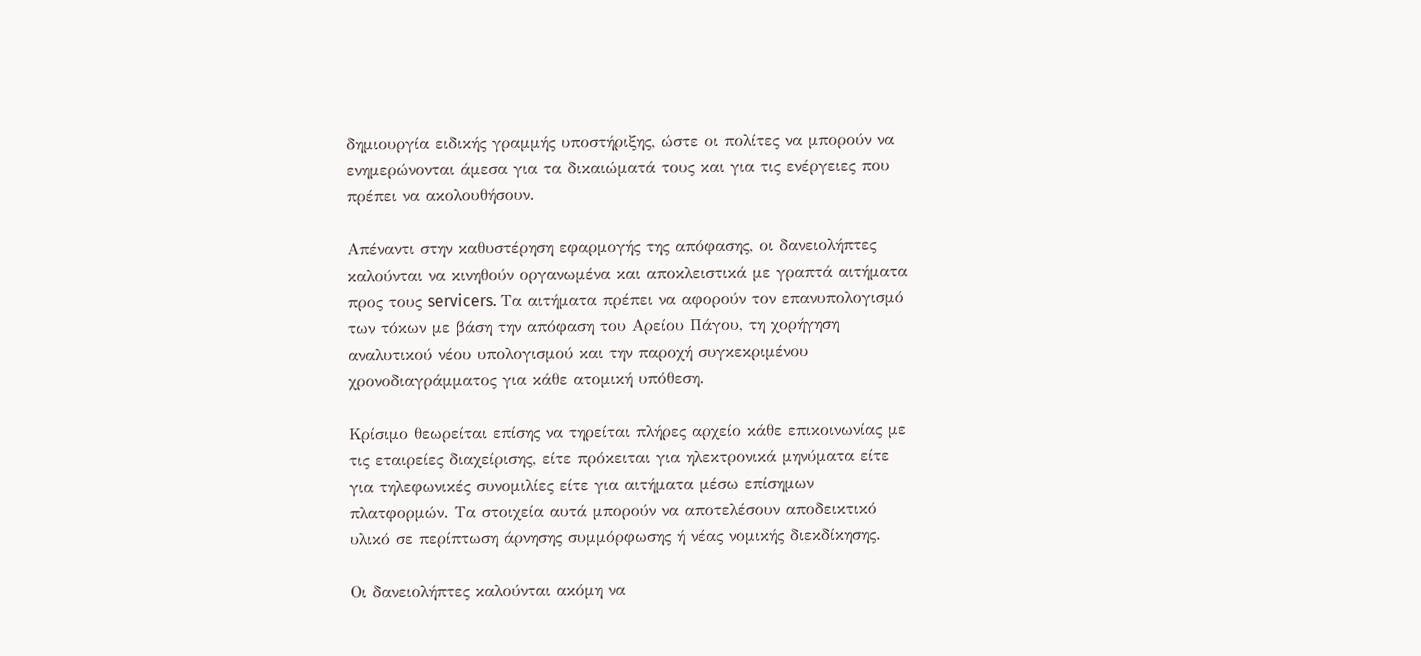δημιουργία ειδικής γραμμής υποστήριξης, ώστε οι πολίτες να μπορούν να ενημερώνονται άμεσα για τα δικαιώματά τους και για τις ενέργειες που πρέπει να ακολουθήσουν.

Απέναντι στην καθυστέρηση εφαρμογής της απόφασης, οι δανειολήπτες καλούνται να κινηθούν οργανωμένα και αποκλειστικά με γραπτά αιτήματα προς τους servicers. Τα αιτήματα πρέπει να αφορούν τον επανυπολογισμό των τόκων με βάση την απόφαση του Αρείου Πάγου, τη χορήγηση αναλυτικού νέου υπολογισμού και την παροχή συγκεκριμένου χρονοδιαγράμματος για κάθε ατομική υπόθεση.

Κρίσιμο θεωρείται επίσης να τηρείται πλήρες αρχείο κάθε επικοινωνίας με τις εταιρείες διαχείρισης, είτε πρόκειται για ηλεκτρονικά μηνύματα είτε για τηλεφωνικές συνομιλίες είτε για αιτήματα μέσω επίσημων πλατφορμών. Τα στοιχεία αυτά μπορούν να αποτελέσουν αποδεικτικό υλικό σε περίπτωση άρνησης συμμόρφωσης ή νέας νομικής διεκδίκησης.

Οι δανειολήπτες καλούνται ακόμη να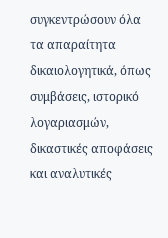συγκεντρώσουν όλα τα απαραίτητα δικαιολογητικά, όπως συμβάσεις, ιστορικό λογαριασμών, δικαστικές αποφάσεις και αναλυτικές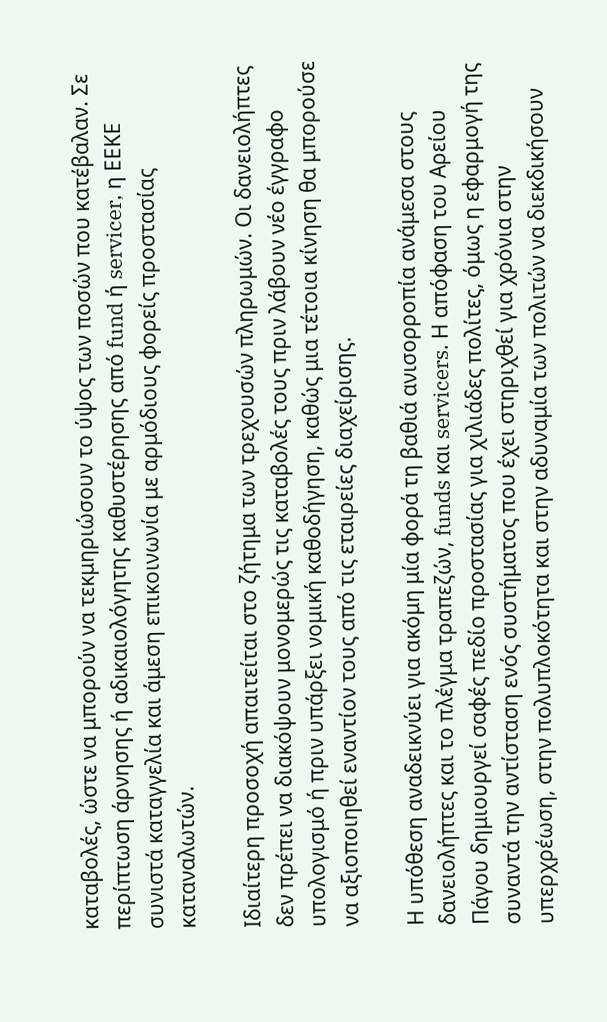καταβολές, ώστε να μπορούν να τεκμηριώσουν το ύψος των ποσών που κατέβαλαν. Σε περίπτωση άρνησης ή αδικαιολόγητης καθυστέρησης από fund ή servicer, η ΕΕΚΕ συνιστά καταγγελία και άμεση επικοινωνία με αρμόδιους φορείς προστασίας καταναλωτών.

Ιδιαίτερη προσοχή απαιτείται στο ζήτημα των τρεχουσών πληρωμών. Οι δανειολήπτες δεν πρέπει να διακόψουν μονομερώς τις καταβολές τους πριν λάβουν νέο έγγραφο υπολογισμό ή πριν υπάρξει νομική καθοδήγηση, καθώς μια τέτοια κίνηση θα μπορούσε να αξιοποιηθεί εναντίον τους από τις εταιρείες διαχείρισης.

Η υπόθεση αναδεικνύει για ακόμη μία φορά τη βαθιά ανισορροπία ανάμεσα στους δανειολήπτες και το πλέγμα τραπεζών, funds και servicers. Η απόφαση του Αρείου Πάγου δημιουργεί σαφές πεδίο προστασίας για χιλιάδες πολίτες, όμως η εφαρμογή της συναντά την αντίσταση ενός συστήματος που έχει στηριχθεί για χρόνια στην υπερχρέωση, στην πολυπλοκότητα και στην αδυναμία των πολιτών να διεκδικήσουν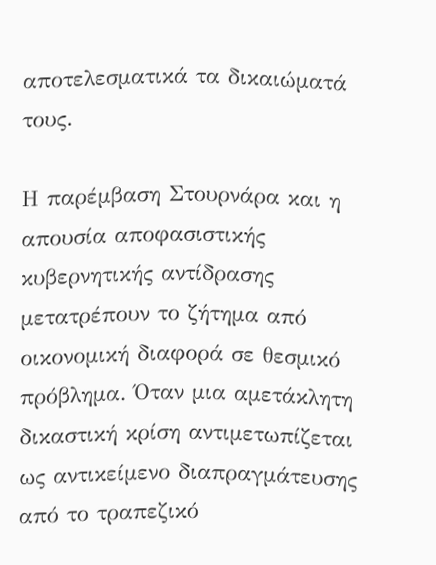αποτελεσματικά τα δικαιώματά τους.

Η παρέμβαση Στουρνάρα και η απουσία αποφασιστικής κυβερνητικής αντίδρασης μετατρέπουν το ζήτημα από οικονομική διαφορά σε θεσμικό πρόβλημα. Όταν μια αμετάκλητη δικαστική κρίση αντιμετωπίζεται ως αντικείμενο διαπραγμάτευσης από το τραπεζικό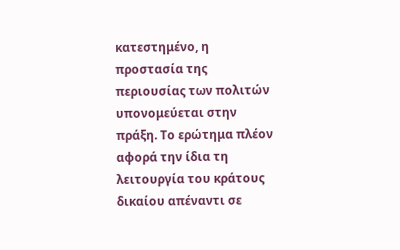κατεστημένο, η προστασία της περιουσίας των πολιτών υπονομεύεται στην πράξη. Το ερώτημα πλέον αφορά την ίδια τη λειτουργία του κράτους δικαίου απέναντι σε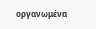οργανωμένα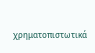χρηματοπιστωτικά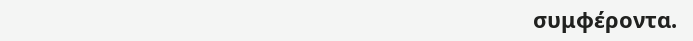συμφέροντα.